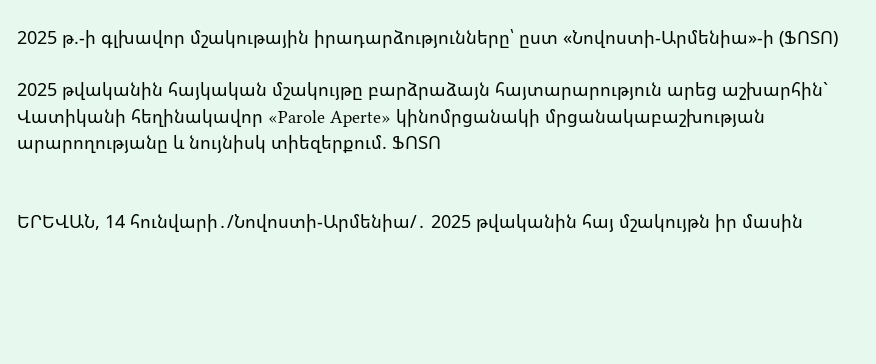2025 թ.-ի գլխավոր մշակութային իրադարձությունները՝ ըստ «Նովոստի-Արմենիա»-ի (ՖՈՏՈ)

2025 թվականին հայկական մշակույթը բարձրաձայն հայտարարություն արեց աշխարհին` Վատիկանի հեղինակավոր «Parole Aperte» կինոմրցանակի մրցանակաբաշխության արարողությանը և նույնիսկ տիեզերքում. ՖՈՏՈ


ԵՐԵՎԱՆ, 14 հունվարի․/Նովոստի-Արմենիա/․ 2025 թվականին հայ մշակույթն իր մասին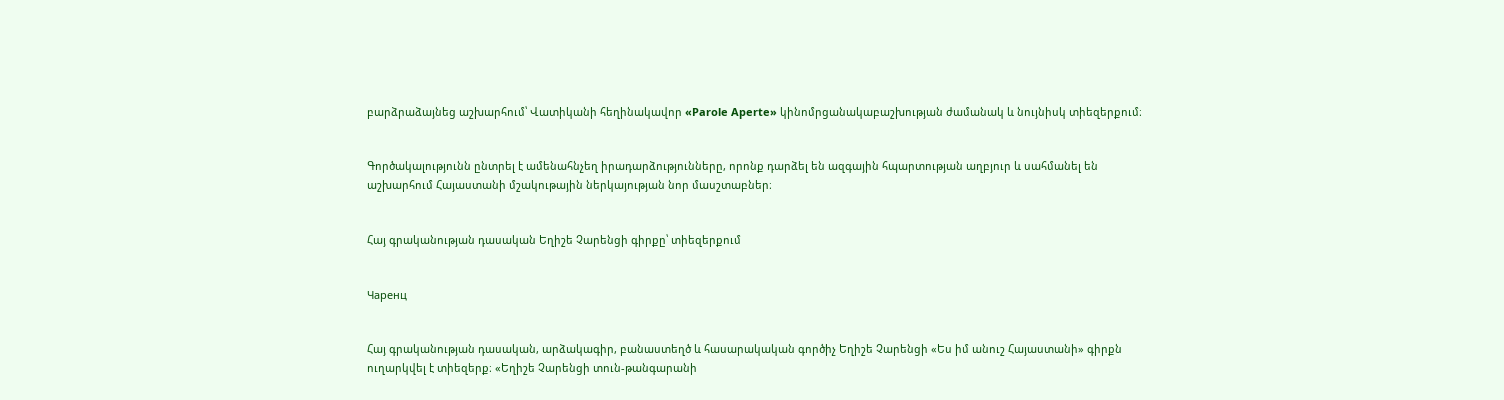բարձրաձայնեց աշխարհում՝ Վատիկանի հեղինակավոր «Parole Aperte» կինոմրցանակաբաշխության ժամանակ և նույնիսկ տիեզերքում։


Գործակալությունն ընտրել է ամենահնչեղ իրադարձությունները, որոնք դարձել են ազգային հպարտության աղբյուր և սահմանել են աշխարհում Հայաստանի մշակութային ներկայության նոր մասշտաբներ։


Հայ գրականության դասական Եղիշե Չարենցի գիրքը՝ տիեզերքում


Чаренц


Հայ գրականության դասական, արձակագիր, բանաստեղծ և հասարակական գործիչ Եղիշե Չարենցի «Ես իմ անուշ Հայաստանի» գիրքն ուղարկվել է տիեզերք։ «Եղիշե Չարենցի տուն-թանգարանի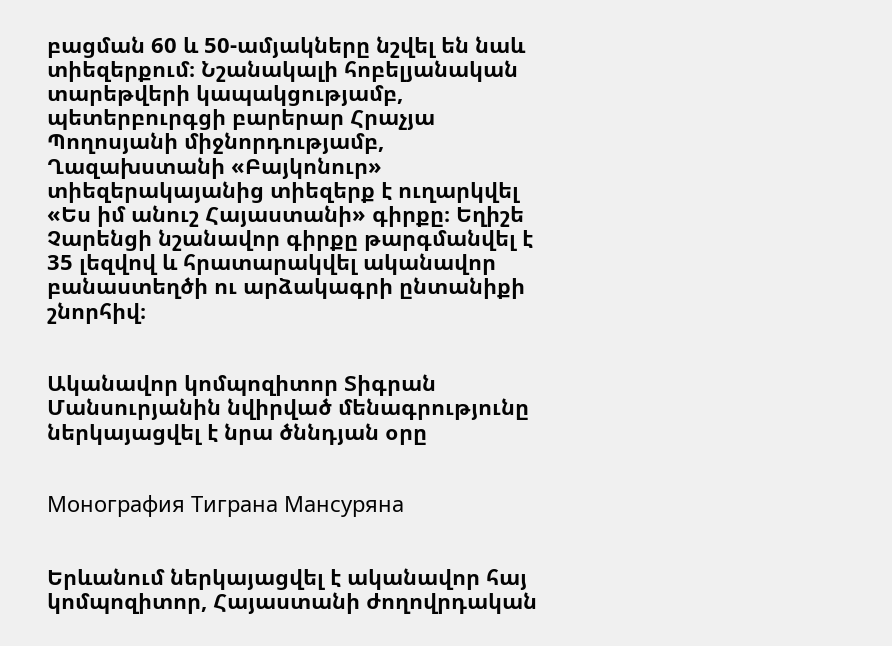բացման 60 և 50-ամյակները նշվել են նաև տիեզերքում։ Նշանակալի հոբելյանական տարեթվերի կապակցությամբ, պետերբուրգցի բարերար Հրաչյա Պողոսյանի միջնորդությամբ, Ղազախստանի «Բայկոնուր» տիեզերակայանից տիեզերք է ուղարկվել «Ես իմ անուշ Հայաստանի» գիրքը։ Եղիշե Չարենցի նշանավոր գիրքը թարգմանվել է 35 լեզվով և հրատարակվել ականավոր բանաստեղծի ու արձակագրի ընտանիքի շնորհիվ։


Ականավոր կոմպոզիտոր Տիգրան Մանսուրյանին նվիրված մենագրությունը ներկայացվել է նրա ծննդյան օրը


Монография Тиграна Мансуряна


Երևանում ներկայացվել է ականավոր հայ կոմպոզիտոր, Հայաստանի ժողովրդական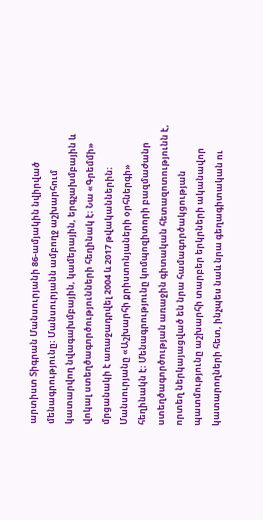արտիստ Տիգրան Մանսուրյանի 86-ամյակին նվիրված մենագրությունը։ Մանսուրյանն ամբողջ աշխարհում կատարվող նվագախմբային, կամերային, երգչախմբային և վոկալ ստեղծագործությունների հեղինակ է։ Նա «Գրեմմի» մրցանակի է առաջադրվել 2004 և 2017 թվականներին։ Մանսուրյանը «Աշխարհի քրիստոնյաների օրհներգի» հեղինակն է։ Մենագրությունը կոմպոզիտորի բազմաժանր ստեղծագործության առաջին գիտական հետազոտությունն է, որտեղ ներկայացված են նրա համագործակցության պատմությունը աշխարհի տարբեր երկրների ականավոր կատարողների հետ, ինչպես նաև նրա գեղագիտական ու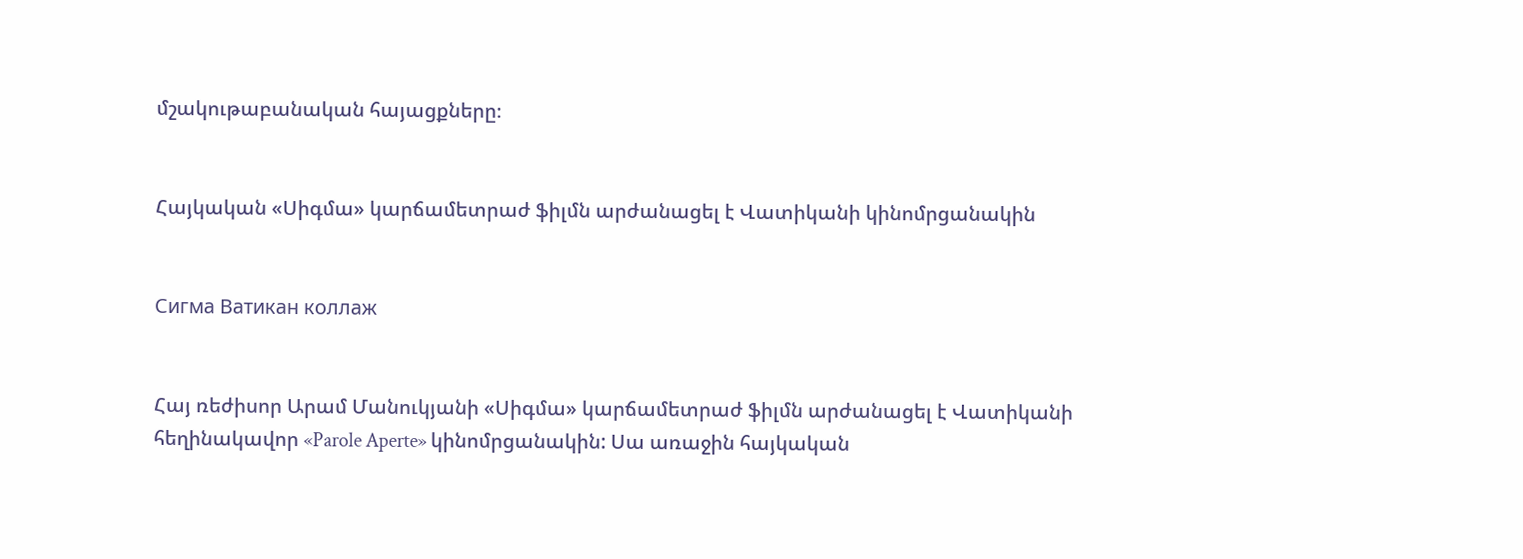մշակութաբանական հայացքները։


Հայկական «Սիգմա» կարճամետրաժ ֆիլմն արժանացել է Վատիկանի կինոմրցանակին


Сигма Ватикан коллаж


Հայ ռեժիսոր Արամ Մանուկյանի «Սիգմա» կարճամետրաժ ֆիլմն արժանացել է Վատիկանի հեղինակավոր «Parole Aperte» կինոմրցանակին: Սա առաջին հայկական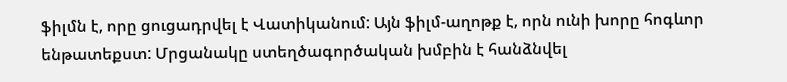ֆիլմն է, որը ցուցադրվել է Վատիկանում: Այն ֆիլմ-աղոթք է, որն ունի խորը հոգևոր ենթատեքստ: Մրցանակը ստեղծագործական խմբին է հանձնվել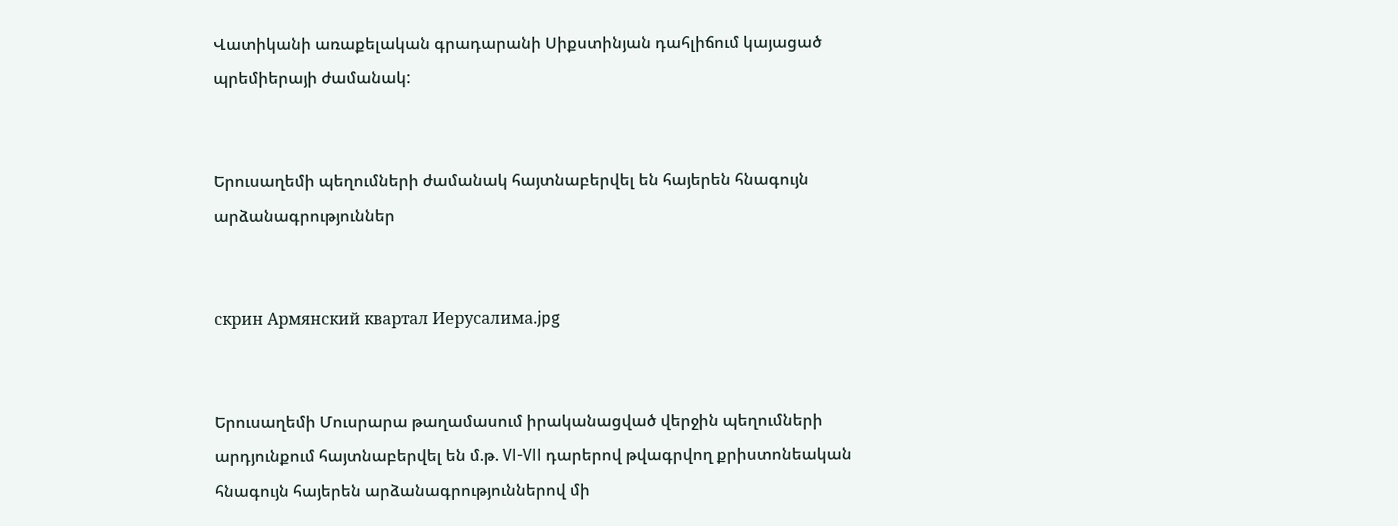Վատիկանի առաքելական գրադարանի Սիքստինյան դահլիճում կայացած պրեմիերայի ժամանակ:


Երուսաղեմի պեղումների ժամանակ հայտնաբերվել են հայերեն հնագույն արձանագրություններ


скрин Армянский квартал Иерусалима.jpg


Երուսաղեմի Մուսրարա թաղամասում իրականացված վերջին պեղումների արդյունքում հայտնաբերվել են մ.թ. VI-VII դարերով թվագրվող քրիստոնեական հնագույն հայերեն արձանագրություններով մի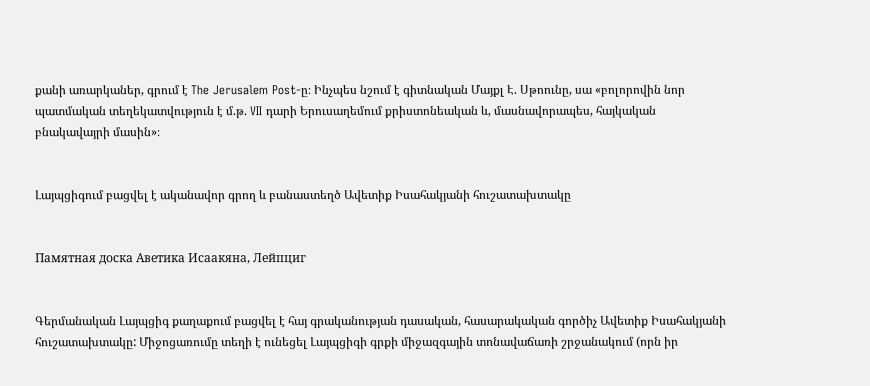քանի առարկաներ, գրում է The Jerusalem Post-ը։ Ինչպես նշում է գիտնական Մայքլ Է. Սթոունը, սա «բոլորովին նոր պատմական տեղեկատվություն է մ.թ. VII դարի Երուսաղեմում քրիստոնեական և, մասնավորապես, հայկական բնակավայրի մասին»։


Լայպցիգում բացվել է ականավոր գրող և բանաստեղծ Ավետիք Իսահակյանի հուշատախտակը


Памятная доска Аветика Исаакяна, Лейпциг


Գերմանական Լայպցիգ քաղաքում բացվել է հայ գրականության դասական, հասարակական գործիչ Ավետիք Իսահակյանի հուշատախտակը: Միջոցառումը տեղի է ունեցել Լայպցիգի գրքի միջազգային տոնավաճառի շրջանակում (որն իր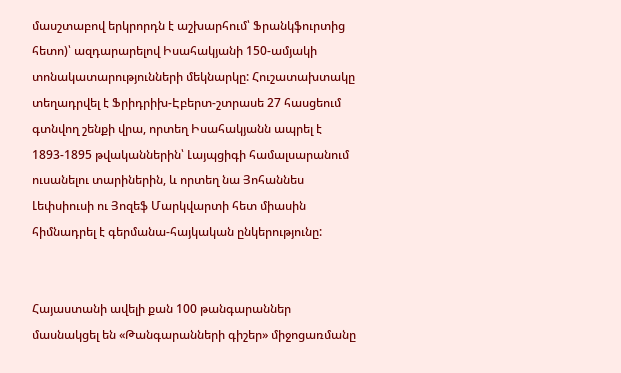մասշտաբով երկրորդն է աշխարհում՝ Ֆրանկֆուրտից հետո)՝ ազդարարելով Իսահակյանի 150-ամյակի տոնակատարությունների մեկնարկը: Հուշատախտակը տեղադրվել է Ֆրիդրիխ-Էբերտ-շտրասե 27 հասցեում գտնվող շենքի վրա, որտեղ Իսահակյանն ապրել է 1893-1895 թվականներին՝ Լայպցիգի համալսարանում ուսանելու տարիներին, և որտեղ նա Յոհաննես Լեփսիուսի ու Յոզեֆ Մարկվարտի հետ միասին հիմնադրել է գերմանա-հայկական ընկերությունը:


Հայաստանի ավելի քան 100 թանգարաններ մասնակցել են «Թանգարանների գիշեր» միջոցառմանը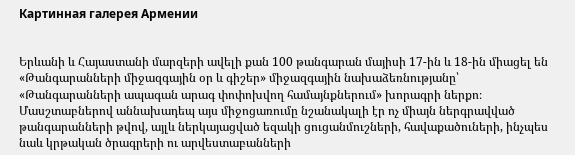Картинная галерея Армении


Երևանի և Հայաստանի մարզերի ավելի քան 100 թանգարան մայիսի 17-ին և 18-ին միացել են «Թանգարանների միջազգային օր և գիշեր» միջազգային նախաձեռնությանը՝ «Թանգարանների ապագան արագ փոփոխվող համայնքներում» խորագրի ներքո։ Մասշտաբներով աննախադեպ այս միջոցառումը նշանակալի էր ոչ միայն ներգրավված թանգարանների թվով, այլև ներկայացված եզակի ցուցանմուշների, հավաքածուների, ինչպես նաև կրթական ծրագրերի ու արվեստաբանների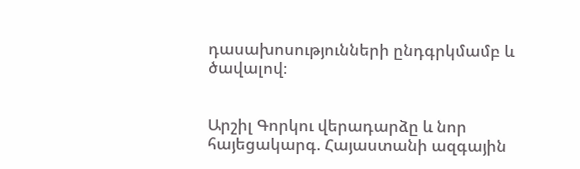դասախոսությունների ընդգրկմամբ և ծավալով։


Արշիլ Գորկու վերադարձը և նոր հայեցակարգ. Հայաստանի ազգային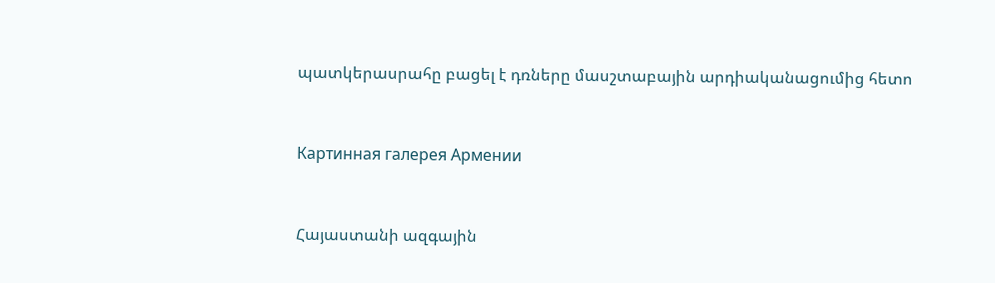պատկերասրահը բացել է դռները մասշտաբային արդիականացումից հետո


Картинная галерея Армении


Հայաստանի ազգային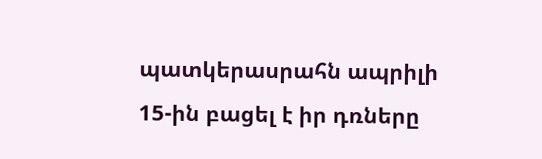պատկերասրահն ապրիլի 15-ին բացել է իր դռները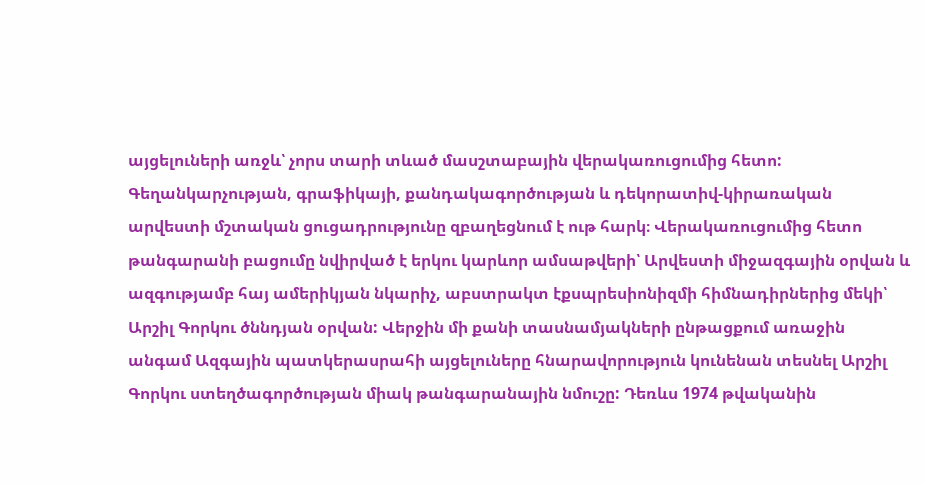այցելուների առջև՝ չորս տարի տևած մասշտաբային վերակառուցումից հետո: Գեղանկարչության, գրաֆիկայի, քանդակագործության և դեկորատիվ-կիրառական արվեստի մշտական ցուցադրությունը զբաղեցնում է ութ հարկ։ Վերակառուցումից հետո թանգարանի բացումը նվիրված է երկու կարևոր ամսաթվերի՝ Արվեստի միջազգային օրվան և ազգությամբ հայ ամերիկյան նկարիչ, աբստրակտ էքսպրեսիոնիզմի հիմնադիրներից մեկի՝ Արշիլ Գորկու ծննդյան օրվան: Վերջին մի քանի տասնամյակների ընթացքում առաջին անգամ Ազգային պատկերասրահի այցելուները հնարավորություն կունենան տեսնել Արշիլ Գորկու ստեղծագործության միակ թանգարանային նմուշը: Դեռևս 1974 թվականին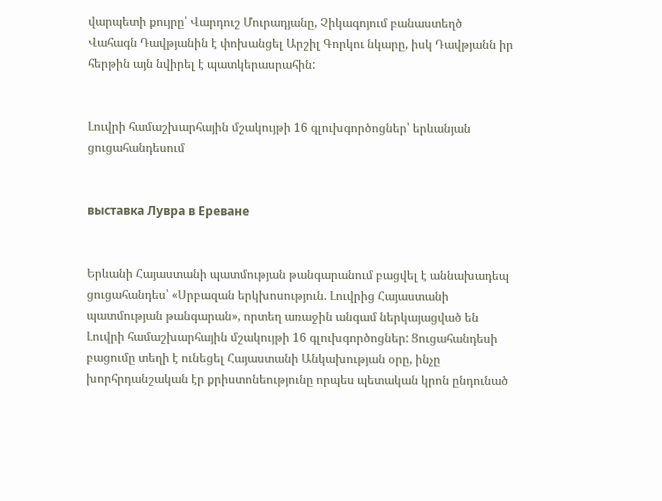վարպետի քույրը՝ Վարդուշ Մուրադյանը, Չիկագոյում բանաստեղծ Վահագն Դավթյանին է փոխանցել Արշիլ Գորկու նկարը, իսկ Դավթյանն իր հերթին այն նվիրել է պատկերասրահին:


Լուվրի համաշխարհային մշակույթի 16 գլուխգործոցներ՝ երևանյան ցուցահանդեսում


выставка Лувра в Ереване


Երևանի Հայաստանի պատմության թանգարանում բացվել է աննախադեպ ցուցահանդես՝ «Սրբազան երկխոսություն. Լուվրից Հայաստանի պատմության թանգարան», որտեղ առաջին անգամ ներկայացված են Լուվրի համաշխարհային մշակույթի 16 գլուխգործոցներ: Ցուցահանդեսի բացումը տեղի է ունեցել Հայաստանի Անկախության օրը, ինչը խորհրդանշական էր քրիստոնեությունը որպես պետական կրոն ընդունած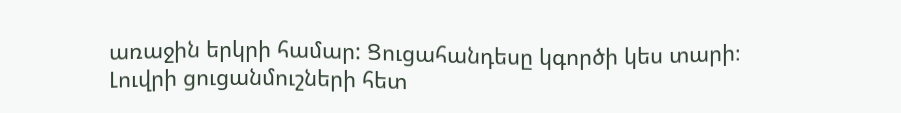առաջին երկրի համար: Ցուցահանդեսը կգործի կես տարի։ Լուվրի ցուցանմուշների հետ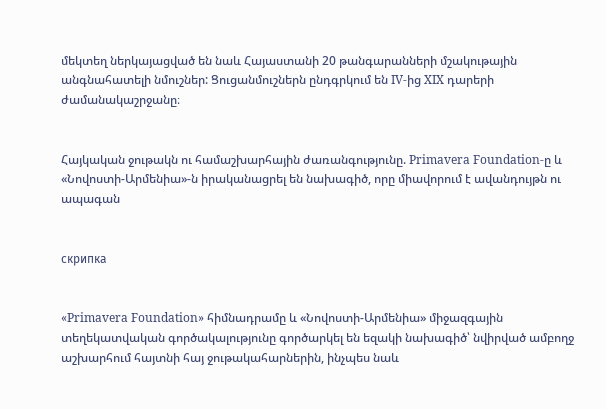մեկտեղ ներկայացված են նաև Հայաստանի 20 թանգարանների մշակութային անգնահատելի նմուշներ: Ցուցանմուշներն ընդգրկում են IV-ից XIX դարերի ժամանակաշրջանը։


Հայկական ջութակն ու համաշխարհային ժառանգությունը. Primavera Foundation-ը և «Նովոստի-Արմենիա»-ն իրականացրել են նախագիծ, որը միավորում է ավանդույթն ու ապագան


скрипка


«Primavera Foundation» հիմնադրամը և «Նովոստի-Արմենիա» միջազգային տեղեկատվական գործակալությունը գործարկել են եզակի նախագիծ՝ նվիրված ամբողջ աշխարհում հայտնի հայ ջութակահարներին, ինչպես նաև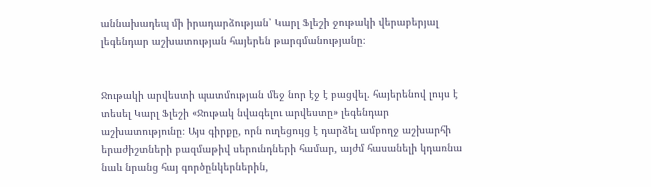աննախադեպ մի իրադարձության՝ Կարլ Ֆլեշի ջութակի վերաբերյալ լեգենդար աշխատության հայերեն թարգմանությանը։


Ջութակի արվեստի պատմության մեջ նոր էջ է բացվել. հայերենով լույս է տեսել Կարլ Ֆլեշի «Ջութակ նվագելու արվեստը» լեգենդար աշխատությունը։ Այս գիրքը, որն ուղեցույց է դարձել ամբողջ աշխարհի երաժիշտների բազմաթիվ սերունդների համար, այժմ հասանելի կդառնա նաև նրանց հայ գործընկերներին,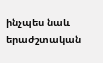ինչպես նաև երաժշտական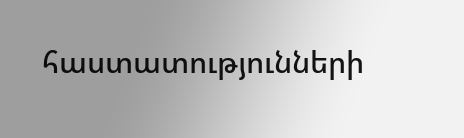հաստատությունների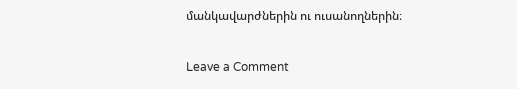մանկավարժներին ու ուսանողներին։

Leave a Comment